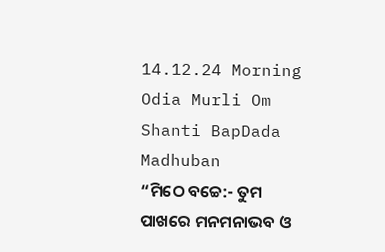14.12.24 Morning Odia Murli Om Shanti BapDada Madhuban
“ମିଠେ ବଚ୍ଚେ:- ତୁମ
ପାଖରେ ମନମନାଭବ ଓ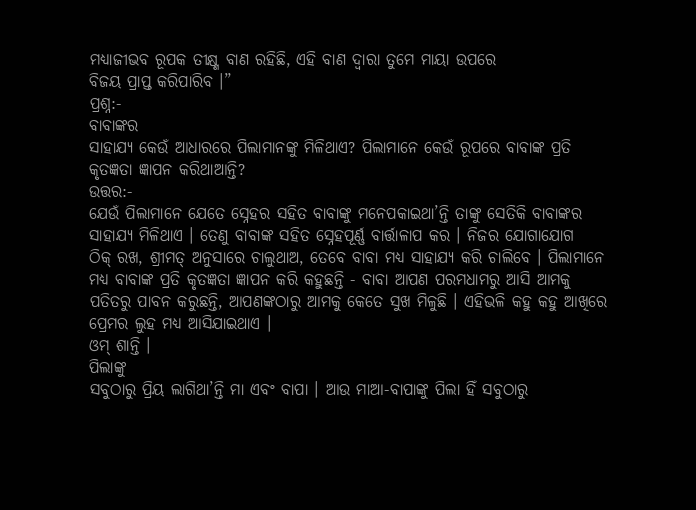ମଧ୍ୟାଜୀଭବ ରୂପକ ତୀକ୍ଷ୍ଣ ବାଣ ରହିଛି, ଏହି ବାଣ ଦ୍ୱାରା ତୁମେ ମାୟା ଉପରେ
ବିଜୟ ପ୍ରାପ୍ତ କରିପାରିବ ।”
ପ୍ରଶ୍ନ:-
ବାବାଙ୍କର
ସାହାଯ୍ୟ କେଉଁ ଆଧାରରେ ପିଲାମାନଙ୍କୁ ମିଳିଥାଏ? ପିଲାମାନେ କେଉଁ ରୂପରେ ବାବାଙ୍କ ପ୍ରତି
କୃତଜ୍ଞତା ଜ୍ଞାପନ କରିଥାଆନ୍ତି?
ଉତ୍ତର:-
ଯେଉଁ ପିଲାମାନେ ଯେତେ ସ୍ନେହର ସହିତ ବାବାଙ୍କୁ ମନେପକାଇଥା’ନ୍ତି ତାଙ୍କୁ ସେତିକି ବାବାଙ୍କର
ସାହାଯ୍ୟ ମିଳିଥାଏ । ତେଣୁ ବାବାଙ୍କ ସହିତ ସ୍ନେହପୂର୍ଣ୍ଣ ବାର୍ତ୍ତାଳାପ କର । ନିଜର ଯୋଗାଯୋଗ
ଠିକ୍ ରଖ, ଶ୍ରୀମତ୍ ଅନୁସାରେ ଚାଲୁଥାଅ, ତେବେ ବାବା ମଧ୍ୟ ସାହାଯ୍ୟ କରି ଚାଲିବେ । ପିଲାମାନେ
ମଧ୍ୟ ବାବାଙ୍କ ପ୍ରତି କୃତଜ୍ଞତା ଜ୍ଞାପନ କରି କହୁଛନ୍ତି - ବାବା ଆପଣ ପରମଧାମରୁ ଆସି ଆମକୁ
ପତିତରୁ ପାବନ କରୁଛନ୍ତି, ଆପଣଙ୍କଠାରୁ ଆମକୁ କେତେ ସୁଖ ମିଳୁଛି । ଏହିଭଳି କହୁ କହୁ ଆଖିରେ
ପ୍ରେମର ଲୁହ ମଧ୍ୟ ଆସିଯାଇଥାଏ ।
ଓମ୍ ଶାନ୍ତି ।
ପିଲାଙ୍କୁ
ସବୁଠାରୁ ପ୍ରିୟ ଲାଗିଥା’ନ୍ତି ମା ଏବଂ ବାପା । ଆଉ ମାଆ-ବାପାଙ୍କୁ ପିଲା ହିଁ ସବୁଠାରୁ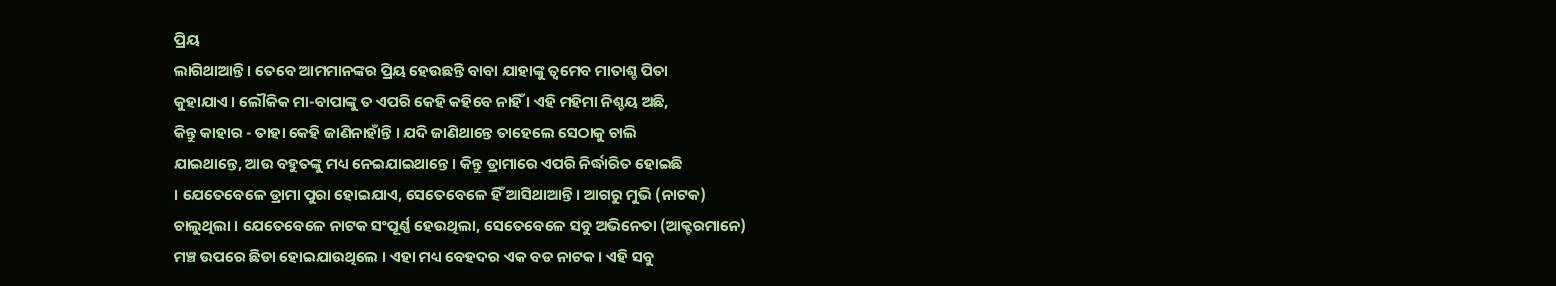ପ୍ରିୟ
ଲାଗିଥାଆନ୍ତି । ତେବେ ଆମମାନଙ୍କର ପ୍ରିୟ ହେଉଛନ୍ତି ବାବା ଯାହାଙ୍କୁ ତ୍ୱମେବ ମାତାଶ୍ଚ ପିତା
କୁହାଯାଏ । ଲୌକିକ ମା-ବାପାଙ୍କୁ ତ ଏପରି କେହି କହିବେ ନାହିଁ । ଏହି ମହିମା ନିଶ୍ଚୟ ଅଛି,
କିନ୍ତୁ କାହାର - ତାହା କେହି ଜାଣିନାହାଁନ୍ତି । ଯଦି ଜାଣିଥାନ୍ତେ ତାହେଲେ ସେଠାକୁ ଚାଲି
ଯାଇଥାନ୍ତେ, ଆଉ ବହୁତଙ୍କୁ ମଧ୍ୟ ନେଇଯାଇଥାନ୍ତେ । କିନ୍ତୁ ଡ୍ରାମାରେ ଏପରି ନିର୍ଦ୍ଧାରିତ ହୋଇଛି
। ଯେତେବେଳେ ଡ୍ରାମା ପୁରା ହୋଇଯାଏ, ସେତେବେଳେ ହିଁ ଆସିଥାଆନ୍ତି । ଆଗରୁ ମୁଭି (ନାଟକ)
ଚାଲୁଥିଲା । ଯେତେବେଳେ ନାଟକ ସଂପୂର୍ଣ୍ଣ ହେଉଥିଲା, ସେତେବେଳେ ସବୁ ଅଭିନେତା (ଆକ୍ଟରମାନେ)
ମଞ୍ଚ ଉପରେ ଛିଡା ହୋଇଯାଉଥିଲେ । ଏହା ମଧ୍ୟ ବେହଦର ଏକ ବଡ ନାଟକ । ଏହି ସବୁ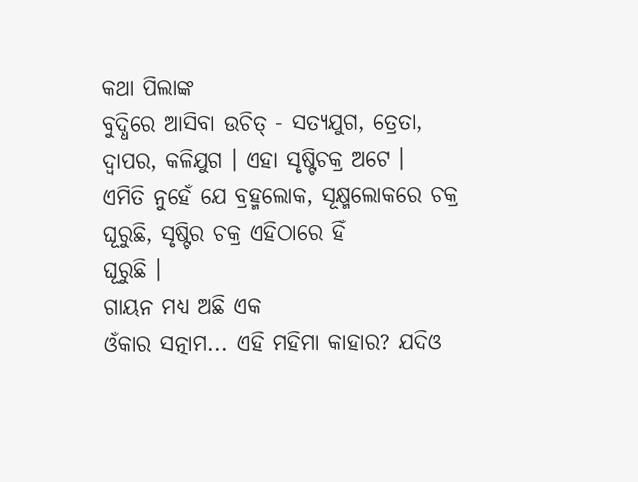କଥା ପିଲାଙ୍କ
ବୁଦ୍ଧିରେ ଆସିବା ଉଚିତ୍ - ସତ୍ୟଯୁଗ, ତ୍ରେତା, ଦ୍ୱାପର, କଳିଯୁଗ । ଏହା ସୃଷ୍ଟିଚକ୍ର ଅଟେ ।
ଏମିତି ନୁହେଁ ଯେ ବ୍ରହ୍ମଲୋକ, ସୂକ୍ଷ୍ମଲୋକରେ ଚକ୍ର ଘୂରୁଛି, ସୃଷ୍ଟିର ଚକ୍ର ଏହିଠାରେ ହିଁ
ଘୂରୁଛି ।
ଗାୟନ ମଧ୍ୟ ଅଛି ଏକ
ଓଁକାର ସତ୍ନାମ... ଏହି ମହିମା କାହାର? ଯଦିଓ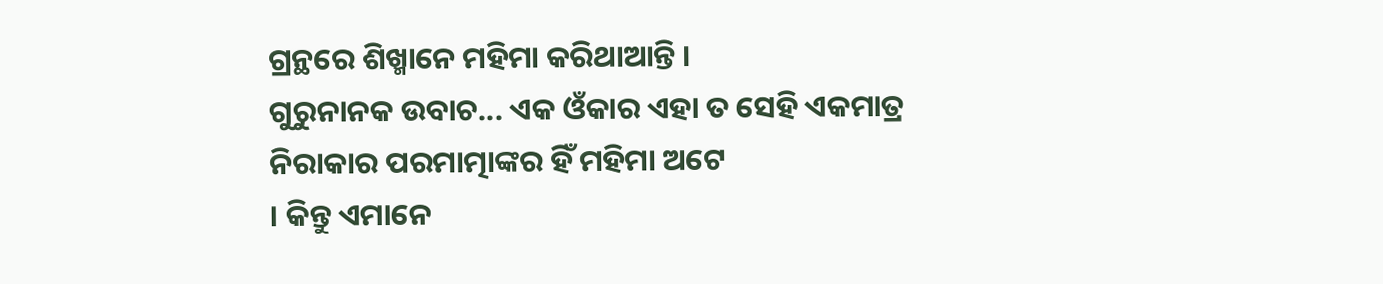ଗ୍ରନ୍ଥରେ ଶିଖ୍ମାନେ ମହିମା କରିଥାଆନ୍ତି ।
ଗୁରୁନାନକ ଉବାଚ... ଏକ ଓଁକାର ଏହା ତ ସେହି ଏକମାତ୍ର ନିରାକାର ପରମାତ୍ମାଙ୍କର ହିଁ ମହିମା ଅଟେ
। କିନ୍ତୁ ଏମାନେ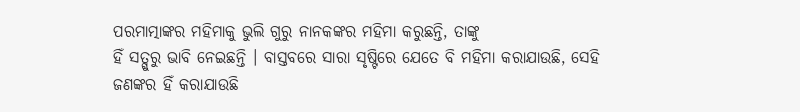ପରମାତ୍ମାଙ୍କର ମହିମାକୁ ଭୁଲି ଗୁରୁ ନାନକଙ୍କର ମହିମା କରୁଛନ୍ତି, ତାଙ୍କୁ
ହିଁ ସତ୍ଗୁରୁ ଭାବି ନେଇଛନ୍ତି । ବାସ୍ତବରେ ସାରା ସୃଷ୍ଟିରେ ଯେତେ ବି ମହିମା କରାଯାଉଛି, ସେହି
ଜଣଙ୍କର ହିଁ କରାଯାଉଛି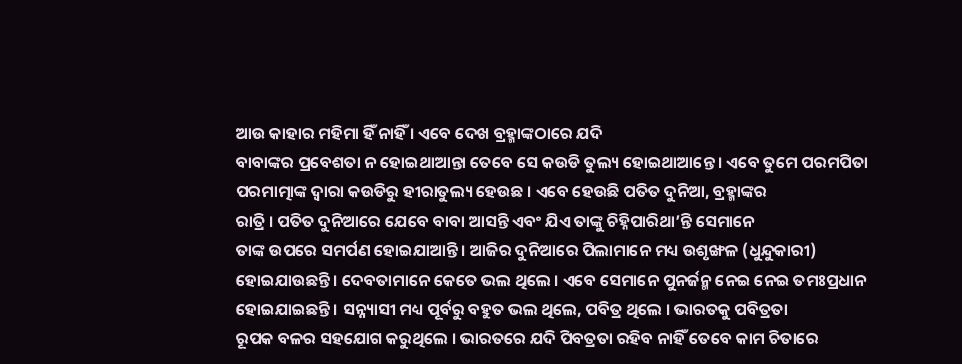ଆଉ କାହାର ମହିମା ହିଁ ନାହିଁ । ଏବେ ଦେଖ ବ୍ରହ୍ମାଙ୍କଠାରେ ଯଦି
ବାବାଙ୍କର ପ୍ରବେଶତା ନ ହୋଇଥାଆନ୍ତା ତେବେ ସେ କଉଡି ତୁଲ୍ୟ ହୋଇଥାଆନ୍ତେ । ଏବେ ତୁମେ ପରମପିତା
ପରମାତ୍ମାଙ୍କ ଦ୍ୱାରା କଉଡିରୁ ହୀରାତୁଲ୍ୟ ହେଉଛ । ଏବେ ହେଉଛି ପତିତ ଦୁନିଆ, ବ୍ରହ୍ମାଙ୍କର
ରାତ୍ରି । ପତିତ ଦୁନିଆରେ ଯେବେ ବାବା ଆସନ୍ତି ଏବଂ ଯିଏ ତାଙ୍କୁ ଚିହ୍ନିପାରିଥା’ନ୍ତି ସେମାନେ
ତାଙ୍କ ଉପରେ ସମର୍ପଣ ହୋଇଯାଆନ୍ତି । ଆଜିର ଦୁନିଆରେ ପିଲାମାନେ ମଧ୍ୟ ଉଶୃଙ୍ଖଳ (ଧୁନ୍ଦୁକାରୀ)
ହୋଇଯାଉଛନ୍ତି । ଦେବତାମାନେ କେତେ ଭଲ ଥିଲେ । ଏବେ ସେମାନେ ପୁନର୍ଜନ୍ମ ନେଇ ନେଇ ତମଃପ୍ରଧାନ
ହୋଇଯାଇଛନ୍ତି । ସନ୍ନ୍ୟାସୀ ମଧ୍ୟ ପୂର୍ବରୁ ବହୁତ ଭଲ ଥିଲେ, ପବିତ୍ର ଥିଲେ । ଭାରତକୁ ପବିତ୍ରତା
ରୂପକ ବଳର ସହଯୋଗ କରୁଥିଲେ । ଭାରତରେ ଯଦି ପିବତ୍ରତା ରହିବ ନାହିଁ ତେବେ କାମ ଚିତାରେ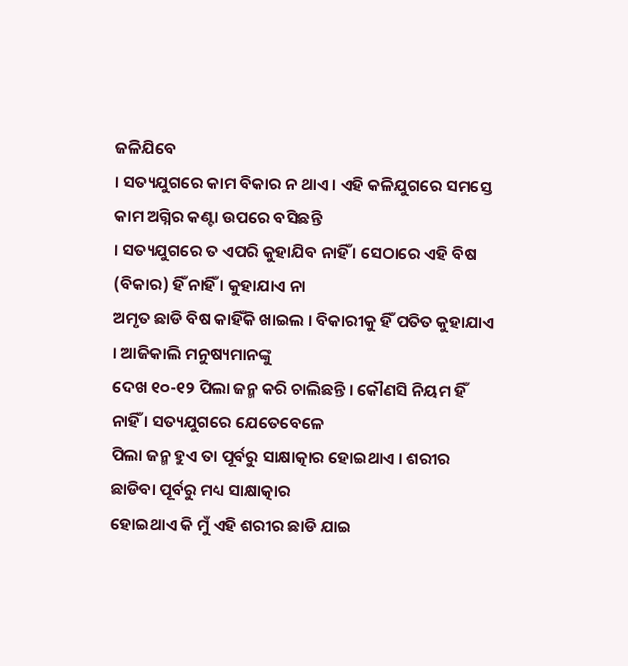ଜଳିଯିବେ
। ସତ୍ୟଯୁଗରେ କାମ ବିକାର ନ ଥାଏ । ଏହି କଳିଯୁଗରେ ସମସ୍ତେ କାମ ଅଗ୍ନିର କଣ୍ଟା ଉପରେ ବସିଛନ୍ତି
। ସତ୍ୟଯୁଗରେ ତ ଏପରି କୁହାଯିବ ନାହିଁ । ସେଠାରେ ଏହି ବିଷ (ବିକାର) ହିଁ ନାହିଁ । କୁହାଯାଏ ନା
ଅମୃତ ଛାଡି ବିଷ କାହିଁକି ଖାଇଲ । ବିକାରୀକୁ ହିଁ ପତିତ କୁହାଯାଏ । ଆଜିକାଲି ମନୁଷ୍ୟମାନଙ୍କୁ
ଦେଖ ୧୦-୧୨ ପିଲା ଜନ୍ମ କରି ଚାଲିଛନ୍ତି । କୌଣସି ନିୟମ ହିଁ ନାହିଁ । ସତ୍ୟଯୁଗରେ ଯେତେବେଳେ
ପିଲା ଜନ୍ମ ହୁଏ ତା ପୂର୍ବରୁ ସାକ୍ଷାତ୍କାର ହୋଇଥାଏ । ଶରୀର ଛାଡିବା ପୂର୍ବରୁ ମଧ୍ୟ ସାକ୍ଷାତ୍କାର
ହୋଇଥାଏ କି ମୁଁ ଏହି ଶରୀର ଛାଡି ଯାଇ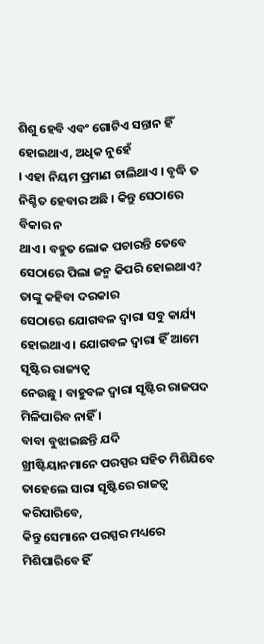ଶିଶୁ ହେବି ଏବଂ ଗୋଟିଏ ସନ୍ତାନ ହିଁ ହୋଇଥାଏ, ଅଧିକ ନୁହେଁ
। ଏହା ନିୟମ ପ୍ରମାଣ ଚାଲିଥାଏ । ବୃଦ୍ଧି ତ ନିଶ୍ଚିତ ହେବାର ଅଛି । କିନ୍ତୁ ସେଠାରେ ବିକାର ନ
ଥାଏ । ବହୁତ ଲୋକ ପଚାରନ୍ତି ତେବେ ସେଠାରେ ପିଲା ଜନ୍ମ କିପରି ହୋଇଥାଏ? ତାଙ୍କୁ କହିବା ଦରକାର
ସେଠାରେ ଯୋଗବଳ ଦ୍ୱାରା ସବୁ କାର୍ଯ୍ୟ ହୋଇଥାଏ । ଯୋଗବଳ ଦ୍ୱାରା ହିଁ ଆମେ ସୃଷ୍ଟିର ରାଜ୍ୟତ୍ୱ
ନେଉଛୁ । ବାହୁବଳ ଦ୍ୱାରା ସୃଷ୍ଟିର ରାଜପଦ ମିଳିପାରିବ ନାହିଁ ।
ବାବା ବୁଝାଇଛନ୍ତି ଯଦି
ଖ୍ରୀଷ୍ଟିୟାନମାନେ ପରସ୍ପର ସହିତ ମିଶିଯିବେ ତାହେଲେ ସାରା ସୃଷ୍ଟିରେ ରାଜତ୍ୱ କରିପାରିବେ,
କିନ୍ତୁ ସେମାନେ ପରସ୍ପର ମଧ୍ୟରେ ମିଶିପାରିବେ ହିଁ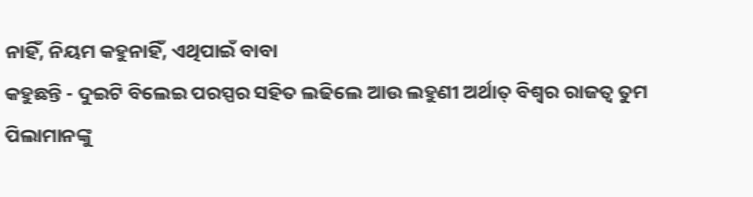ନାହିଁ, ନିୟମ କହୁନାହିଁ, ଏଥିପାଇଁ ବାବା
କହୁଛନ୍ତି - ଦୁଇଟି ବିଲେଇ ପରସ୍ପର ସହିତ ଲଢିଲେ ଆଉ ଲହୁଣୀ ଅର୍ଥାତ୍ ବିଶ୍ୱର ରାଜତ୍ୱ ତୁମ
ପିଲାମାନଙ୍କୁ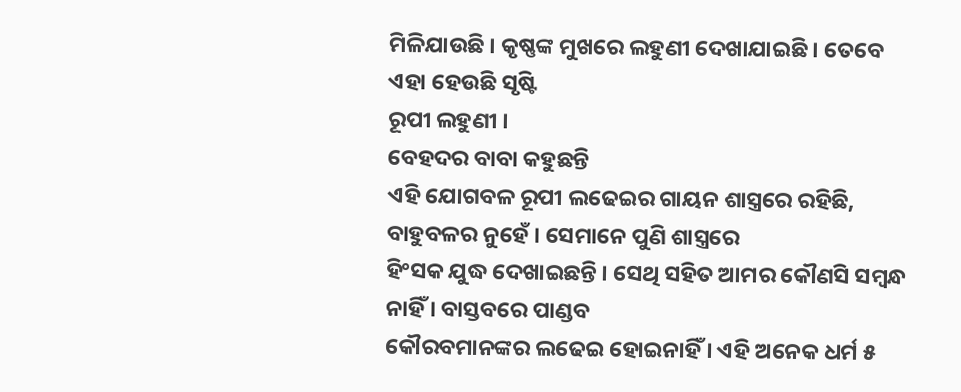ମିଳିଯାଉଛି । କୃଷ୍ଣଙ୍କ ମୁଖରେ ଲହୁଣୀ ଦେଖାଯାଇଛି । ତେବେ ଏହା ହେଉଛି ସୃଷ୍ଟି
ରୂପୀ ଲହୁଣୀ ।
ବେହଦର ବାବା କହୁଛନ୍ତି
ଏହି ଯୋଗବଳ ରୂପୀ ଲଢେଇର ଗାୟନ ଶାସ୍ତ୍ରରେ ରହିଛି, ବାହୁବଳର ନୁହେଁ । ସେମାନେ ପୁଣି ଶାସ୍ତ୍ରରେ
ହିଂସକ ଯୁଦ୍ଧ ଦେଖାଇଛନ୍ତି । ସେଥି ସହିତ ଆମର କୌଣସି ସମ୍ବନ୍ଧ ନାହିଁ । ବାସ୍ତବରେ ପାଣ୍ଡବ
କୌରବମାନଙ୍କର ଲଢେଇ ହୋଇନାହିଁ । ଏହି ଅନେକ ଧର୍ମ ୫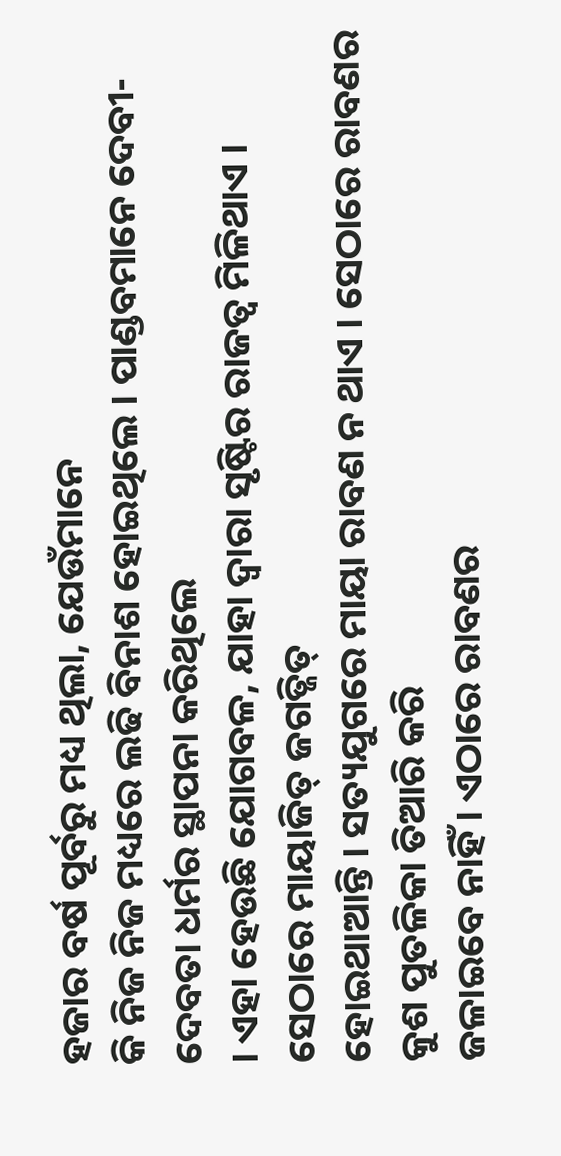ହଜାର ବର୍ଷ ପୂର୍ବରୁ ମଧ୍ୟ ଥିଲା, ଯେଉଁମାନେ
କି ନିଜ ନିଜ ମଧ୍ୟରେ ଲଢି ବିନାଶ ହୋଇଥିଲେ । ପାଣ୍ଡବମାନେ ଦେବୀ-ଦେବତା ଧର୍ମର ସ୍ଥାପନା କରିଥିଲେ
। ଏହା ହେଉଛି ଯୋଗବଳ, ଯାହା ଦ୍ୱାରା ସୃଷ୍ଟିର ରାଜତ୍ୱ ମିଳିଥାଏ । ସେଠାରେ ମାୟାଜିତ୍ ଜଗତ୍ଜିତ୍
ହୋଇଥାଆନ୍ତି । ସତ୍ୟଯୁଗରେ ମାୟା ରାବଣ ନ ଥାଏ । ସେଠାରେ ରାବଣର କୁଶ ପୁତଳିକା ତିଆରି କରି
ଜଳାଇବେ ନାହିଁ । ଏଠାରେ ରାବଣର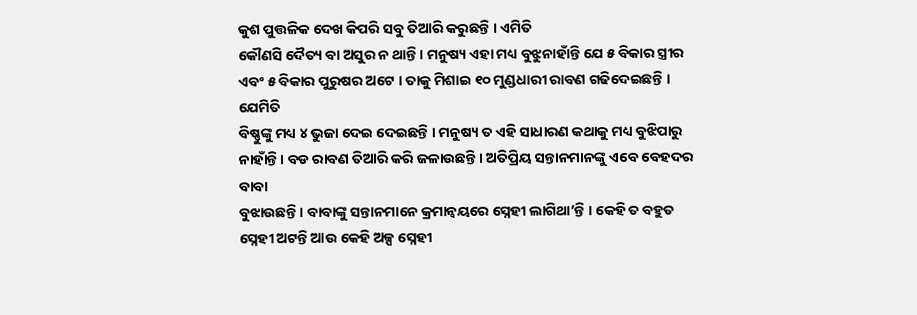କୁଶ ପୁତ୍ତଳିକ ଦେଖ କିପରି ସବୁ ତିଆରି କରୁଛନ୍ତି । ଏମିତି
କୌଣସି ଦୈତ୍ୟ ବା ଅସୁର ନ ଥାନ୍ତି । ମନୁଷ୍ୟ ଏହା ମଧ୍ୟ ବୁଝୁନାହାଁନ୍ତି ଯେ ୫ ବିକାର ସ୍ତ୍ରୀର
ଏବଂ ୫ ବିକାର ପୁରୁଷର ଅଟେ । ତାକୁ ମିଶାଇ ୧୦ ମୁଣ୍ଡଧାରୀ ରାବଣ ଗଢିଦେଇଛନ୍ତି । ଯେମିତି
ବିଷ୍ଣୁଙ୍କୁ ମଧ୍ୟ ୪ ଭୁଜା ଦେଇ ଦେଇଛନ୍ତି । ମନୁଷ୍ୟ ତ ଏହି ସାଧାରଣ କଥାକୁ ମଧ୍ୟ ବୁଝିପାରୁ
ନାହାଁନ୍ତି । ବଡ ରାବଣ ତିଆରି କରି ଜଳାଉଛନ୍ତି । ଅତିପ୍ରିୟ ସନ୍ତାନମାନଙ୍କୁ ଏବେ ବେହଦର ବାବା
ବୁଝାଉଛନ୍ତି । ବାବାଙ୍କୁ ସନ୍ତାନମାନେ କ୍ରମାନ୍ୱୟରେ ସ୍ନେହୀ ଲାଗିଥା’ନ୍ତି । କେହି ତ ବହୁତ
ସ୍ନେହୀ ଅଟନ୍ତି ଆଉ କେହି ଅଳ୍ପ ସ୍ନେହୀ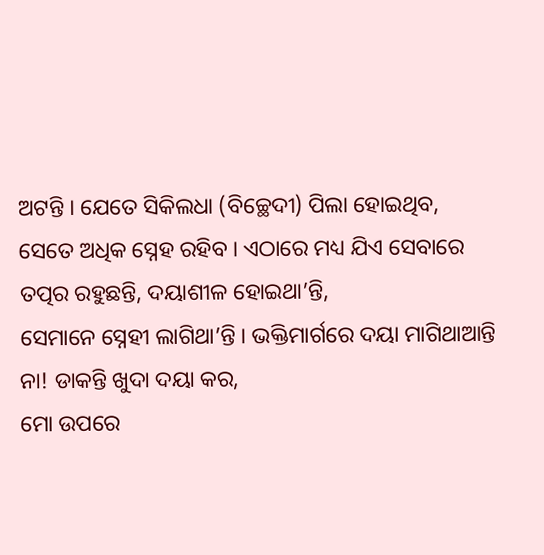ଅଟନ୍ତି । ଯେତେ ସିକିଲଧା (ବିଚ୍ଛେଦୀ) ପିଲା ହୋଇଥିବ,
ସେତେ ଅଧିକ ସ୍ନେହ ରହିବ । ଏଠାରେ ମଧ୍ୟ ଯିଏ ସେବାରେ ତତ୍ପର ରହୁଛନ୍ତି, ଦୟାଶୀଳ ହୋଇଥା’ନ୍ତି,
ସେମାନେ ସ୍ନେହୀ ଲାଗିଥା’ନ୍ତି । ଭକ୍ତିମାର୍ଗରେ ଦୟା ମାଗିଥାଆନ୍ତି ନା! ଡାକନ୍ତି ଖୁଦା ଦୟା କର,
ମୋ ଉପରେ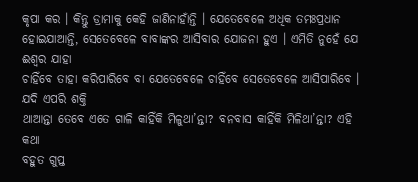କୃପା କର । କିନ୍ତୁ ଡ୍ରାମାକୁ କେହି ଜାଣିନାହାଁନ୍ତି । ଯେତେବେଳେ ଅଧିକ ତମଃପ୍ରଧାନ
ହୋଇଯାଆନ୍ତି, ସେତେବେଳେ ବାବାଙ୍କର ଆସିବାର ଯୋଜନା ହୁଏ । ଏମିତି ନୁହେଁ ଯେ ଈଶ୍ୱର ଯାହା
ଚାହିଁବେ ତାହା କରିପାରିବେ ବା ଯେତେବେଳେ ଚାହିଁବେ ସେତେବେଳେ ଆସିପାରିବେ । ଯଦି ଏପରି ଶକ୍ତି
ଥାଆନ୍ତା ତେବେ ଏତେ ଗାଳି କାହିଁକି ମିଳୁଥା’ନ୍ତା? ବନବାସ କାହିଁକି ମିଳିଥା’ନ୍ତା? ଏହି କଥା
ବହୁତ ଗୁପ୍ତ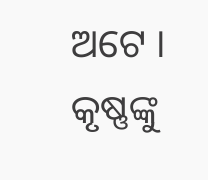ଅଟେ । କୃଷ୍ଣଙ୍କୁ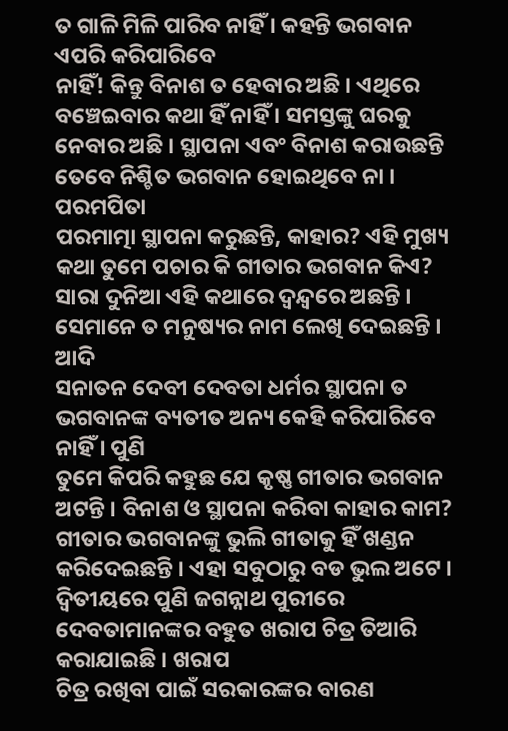ତ ଗାଳି ମିଳି ପାରିବ ନାହିଁ । କହନ୍ତି ଭଗବାନ ଏପରି କରିପାରିବେ
ନାହିଁ! କିନ୍ତୁ ବିନାଶ ତ ହେବାର ଅଛି । ଏଥିରେ ବଞ୍ଚେଇବାର କଥା ହିଁ ନାହିଁ । ସମସ୍ତଙ୍କୁ ଘରକୁ
ନେବାର ଅଛି । ସ୍ଥାପନା ଏବଂ ବିନାଶ କରାଉଛନ୍ତି ତେବେ ନିଶ୍ଚିତ ଭଗବାନ ହୋଇଥିବେ ନା । ପରମପିତା
ପରମାତ୍ମା ସ୍ଥାପନା କରୁଛନ୍ତି, କାହାର? ଏହି ମୁଖ୍ୟ କଥା ତୁମେ ପଚାର କି ଗୀତାର ଭଗବାନ କିଏ?
ସାରା ଦୁନିଆ ଏହି କଥାରେ ଦ୍ୱନ୍ଦ୍ୱରେ ଅଛନ୍ତି । ସେମାନେ ତ ମନୁଷ୍ୟର ନାମ ଲେଖି ଦେଇଛନ୍ତି । ଆଦି
ସନାତନ ଦେବୀ ଦେବତା ଧର୍ମର ସ୍ଥାପନା ତ ଭଗବାନଙ୍କ ବ୍ୟତୀତ ଅନ୍ୟ କେହି କରିପାରିବେ ନାହିଁ । ପୁଣି
ତୁମେ କିପରି କହୁଛ ଯେ କୃଷ୍ଣ ଗୀତାର ଭଗବାନ ଅଟନ୍ତି । ବିନାଶ ଓ ସ୍ଥାପନା କରିବା କାହାର କାମ?
ଗୀତାର ଭଗବାନଙ୍କୁ ଭୁଲି ଗୀତାକୁ ହିଁ ଖଣ୍ଡନ କରିଦେଇଛନ୍ତି । ଏହା ସବୁଠାରୁ ବଡ ଭୁଲ ଅଟେ ।
ଦ୍ୱିତୀୟରେ ପୁଣି ଜଗନ୍ନାଥ ପୁରୀରେ ଦେବତାମାନଙ୍କର ବହୁତ ଖରାପ ଚିତ୍ର ତିଆରି କରାଯାଇଛି । ଖରାପ
ଚିତ୍ର ରଖିବା ପାଇଁ ସରକାରଙ୍କର ବାରଣ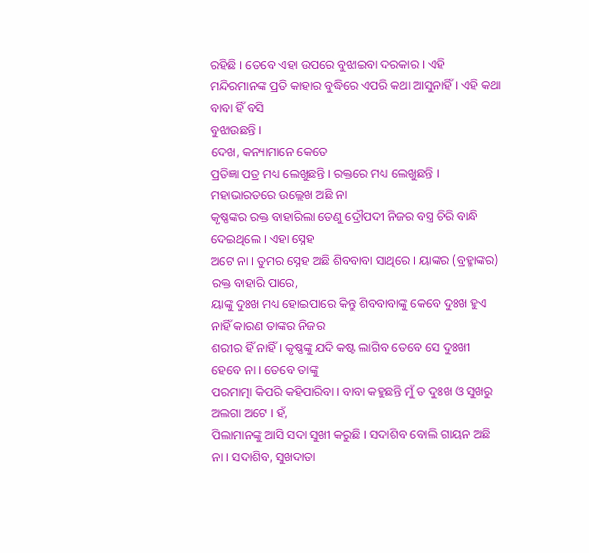ରହିଛି । ତେବେ ଏହା ଉପରେ ବୁଝାଇବା ଦରକାର । ଏହି
ମନ୍ଦିରମାନଙ୍କ ପ୍ରତି କାହାର ବୁଦ୍ଧିରେ ଏପରି କଥା ଆସୁନାହିଁ । ଏହି କଥା ବାବା ହିଁ ବସି
ବୁଝାଉଛନ୍ତି ।
ଦେଖ, କନ୍ୟାମାନେ କେତେ
ପ୍ରତିଜ୍ଞା ପତ୍ର ମଧ୍ୟ ଲେଖୁଛନ୍ତି । ରକ୍ତରେ ମଧ୍ୟ ଲେଖୁଛନ୍ତି । ମହାଭାରତରେ ଉଲ୍ଲେଖ ଅଛି ନା
କୃଷ୍ଣଙ୍କର ରକ୍ତ ବାହାରିଲା ତେଣୁ ଦ୍ରୌପଦୀ ନିଜର ବସ୍ତ୍ର ଚିରି ବାନ୍ଧି ଦେଇଥିଲେ । ଏହା ସ୍ନେହ
ଅଟେ ନା । ତୁମର ସ୍ନେହ ଅଛି ଶିବବାବା ସାଥିରେ । ୟାଙ୍କର (ବ୍ରହ୍ମାଙ୍କର) ରକ୍ତ ବାହାରି ପାରେ,
ୟାଙ୍କୁ ଦୁଃଖ ମଧ୍ୟ ହୋଇପାରେ କିନ୍ତୁ ଶିବବାବାଙ୍କୁ କେବେ ଦୁଃଖ ହୁଏ ନାହିଁ କାରଣ ତାଙ୍କର ନିଜର
ଶରୀର ହିଁ ନାହିଁ । କୃଷ୍ଣଙ୍କୁ ଯଦି କଷ୍ଟ ଲାଗିବ ତେବେ ସେ ଦୁଃଖୀ ହେବେ ନା । ତେବେ ତାଙ୍କୁ
ପରମାତ୍ମା କିପରି କହିପାରିବା । ବାବା କହୁଛନ୍ତି ମୁଁ ତ ଦୁଃଖ ଓ ସୁଖରୁ ଅଲଗା ଅଟେ । ହଁ,
ପିଲାମାନଙ୍କୁ ଆସି ସଦା ସୁଖୀ କରୁଛି । ସଦାଶିବ ବୋଲି ଗାୟନ ଅଛି ନା । ସଦାଶିବ, ସୁଖଦାତା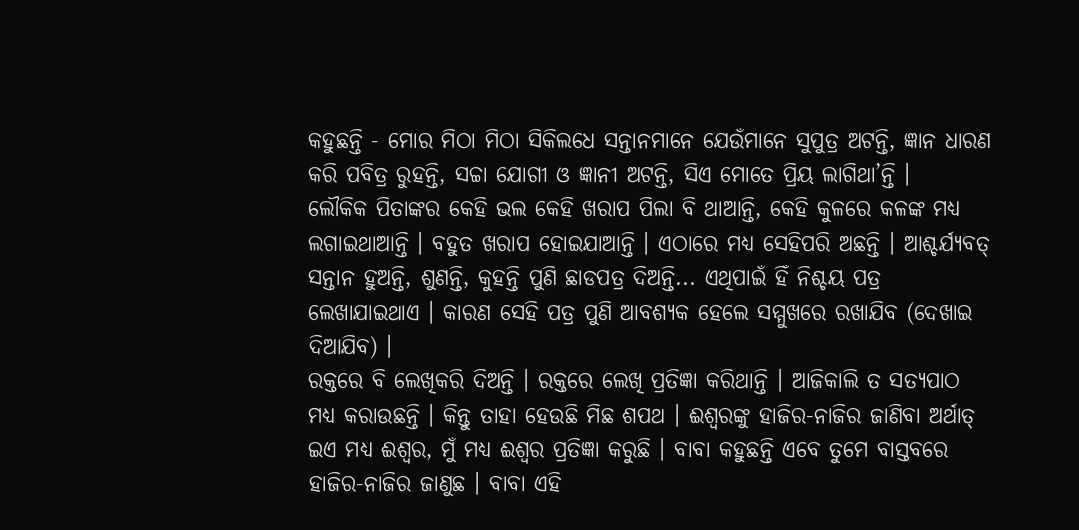କହୁଛନ୍ତି - ମୋର ମିଠା ମିଠା ସିକିଲଧେ ସନ୍ତାନମାନେ ଯେଉଁମାନେ ସୁପୁତ୍ର ଅଟନ୍ତି, ଜ୍ଞାନ ଧାରଣ
କରି ପବିତ୍ର ରୁହନ୍ତି, ସଚ୍ଚା ଯୋଗୀ ଓ ଜ୍ଞାନୀ ଅଟନ୍ତି, ସିଏ ମୋତେ ପ୍ରିୟ ଲାଗିଥା’ନ୍ତି ।
ଲୌକିକ ପିତାଙ୍କର କେହି ଭଲ କେହି ଖରାପ ପିଲା ବି ଥାଆନ୍ତି, କେହି କୁଳରେ କଳଙ୍କ ମଧ୍ୟ
ଲଗାଇଥାଆନ୍ତି । ବହୁତ ଖରାପ ହୋଇଯାଆନ୍ତି । ଏଠାରେ ମଧ୍ୟ ସେହିପରି ଅଛନ୍ତି । ଆଶ୍ଚର୍ଯ୍ୟବତ୍
ସନ୍ତାନ ହୁଅନ୍ତି, ଶୁଣନ୍ତି, କୁହନ୍ତି ପୁଣି ଛାଡପତ୍ର ଦିଅନ୍ତି... ଏଥିପାଇଁ ହିଁ ନିଶ୍ଚୟ ପତ୍ର
ଲେଖାଯାଇଥାଏ । କାରଣ ସେହି ପତ୍ର ପୁଣି ଆବଶ୍ୟକ ହେଲେ ସମ୍ମୁଖରେ ରଖାଯିବ (ଦେଖାଇ ଦିଆଯିବ) ।
ରକ୍ତରେ ବି ଲେଖିକରି ଦିଅନ୍ତି । ରକ୍ତରେ ଲେଖି ପ୍ରତିଜ୍ଞା କରିଥାନ୍ତି । ଆଜିକାଲି ତ ସତ୍ୟପାଠ
ମଧ୍ୟ କରାଉଛନ୍ତି । କିନ୍ତୁ ତାହା ହେଉଛି ମିଛ ଶପଥ । ଈଶ୍ୱରଙ୍କୁ ହାଜିର-ନାଜିର ଜାଣିବା ଅର୍ଥାତ୍
ଇଏ ମଧ୍ୟ ଈଶ୍ୱର, ମୁଁ ମଧ୍ୟ ଈଶ୍ୱର ପ୍ରତିଜ୍ଞା କରୁଛି । ବାବା କହୁଛନ୍ତି ଏବେ ତୁମେ ବାସ୍ତବରେ
ହାଜିର-ନାଜିର ଜାଣୁଛ । ବାବା ଏହି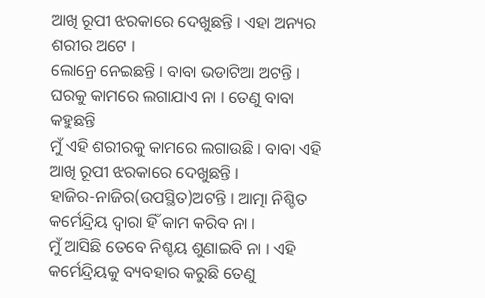ଆଖି ରୂପୀ ଝରକାରେ ଦେଖୁଛନ୍ତି । ଏହା ଅନ୍ୟର ଶରୀର ଅଟେ ।
ଲୋନ୍ରେ ନେଇଛନ୍ତି । ବାବା ଭଡାଟିଆ ଅଟନ୍ତି । ଘରକୁ କାମରେ ଲଗାଯାଏ ନା । ତେଣୁ ବାବା କହୁଛନ୍ତି
ମୁଁ ଏହି ଶରୀରକୁ କାମରେ ଲଗାଉଛି । ବାବା ଏହି ଆଖି ରୂପୀ ଝରକାରେ ଦେଖୁଛନ୍ତି ।
ହାଜିର-ନାଜିର(ଉପସ୍ଥିତ)ଅଟନ୍ତି । ଆତ୍ମା ନିଶ୍ଚିତ କର୍ମେନ୍ଦ୍ରିୟ ଦ୍ୱାରା ହିଁ କାମ କରିବ ନା ।
ମୁଁ ଆସିଛି ତେବେ ନିଶ୍ଚୟ ଶୁଣାଇବି ନା । ଏହି କର୍ମେନ୍ଦ୍ରିୟକୁ ବ୍ୟବହାର କରୁଛି ତେଣୁ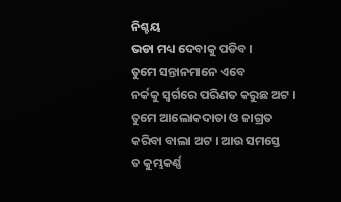ନିଶ୍ଚୟ
ଭଡା ମଧ୍ୟ ଦେବାକୁ ପଡିବ ।
ତୁମେ ସନ୍ତାନମାନେ ଏବେ
ନର୍କକୁ ସ୍ୱର୍ଗରେ ପରିଣତ କରୁଛ ଅଟ । ତୁମେ ଆଲୋକଦାତା ଓ ଜାଗ୍ରତ କରିବା ବାଲା ଅଟ । ଆଉ ସମସ୍ତେ
ତ କୁମ୍ଭକର୍ଣ୍ଣ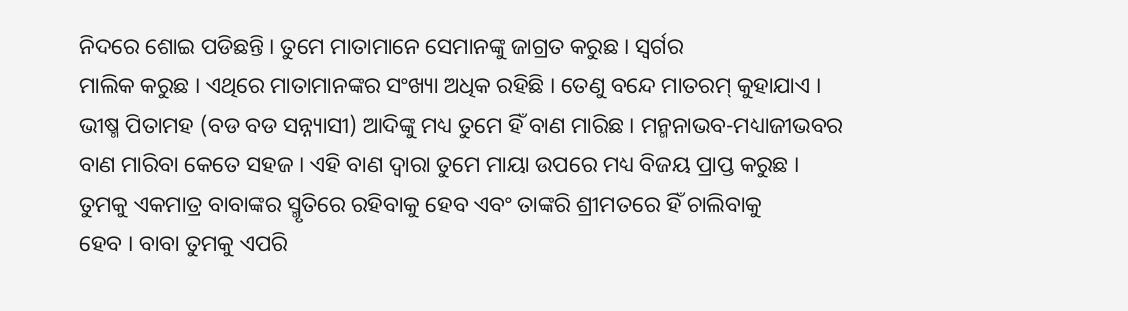ନିଦରେ ଶୋଇ ପଡିଛନ୍ତି । ତୁମେ ମାତାମାନେ ସେମାନଙ୍କୁ ଜାଗ୍ରତ କରୁଛ । ସ୍ୱର୍ଗର
ମାଲିକ କରୁଛ । ଏଥିରେ ମାତାମାନଙ୍କର ସଂଖ୍ୟା ଅଧିକ ରହିଛି । ତେଣୁ ବନ୍ଦେ ମାତରମ୍ କୁହାଯାଏ ।
ଭୀଷ୍ମ ପିତାମହ (ବଡ ବଡ ସନ୍ନ୍ୟାସୀ) ଆଦିଙ୍କୁ ମଧ୍ୟ ତୁମେ ହିଁ ବାଣ ମାରିଛ । ମନ୍ମନାଭବ-ମଧ୍ୟାଜୀଭବର
ବାଣ ମାରିବା କେତେ ସହଜ । ଏହି ବାଣ ଦ୍ୱାରା ତୁମେ ମାୟା ଉପରେ ମଧ୍ୟ ବିଜୟ ପ୍ରାପ୍ତ କରୁଛ ।
ତୁମକୁ ଏକମାତ୍ର ବାବାଙ୍କର ସ୍ମୃତିରେ ରହିବାକୁ ହେବ ଏବଂ ତାଙ୍କରି ଶ୍ରୀମତରେ ହିଁ ଚାଲିବାକୁ
ହେବ । ବାବା ତୁମକୁ ଏପରି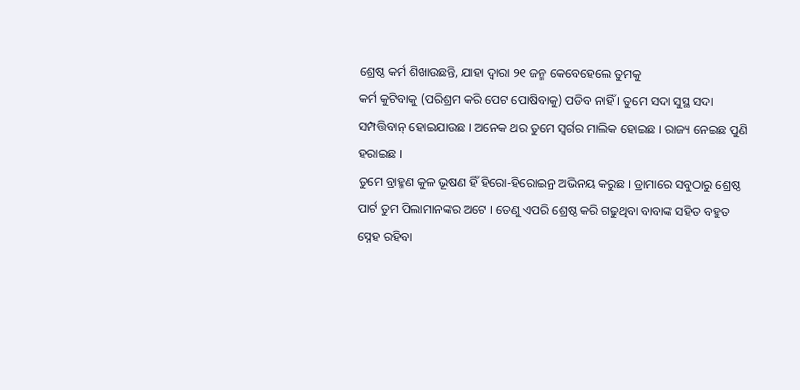ଶ୍ରେଷ୍ଠ କର୍ମ ଶିଖାଉଛନ୍ତି, ଯାହା ଦ୍ୱାରା ୨୧ ଜନ୍ମ କେବେହେଲେ ତୁମକୁ
କର୍ମ କୁଟିବାକୁ (ପରିଶ୍ରମ କରି ପେଟ ପୋଷିବାକୁ) ପଡିବ ନାହିଁ । ତୁମେ ସଦା ସୁସ୍ଥ ସଦା
ସମ୍ପତ୍ତିବାନ୍ ହୋଇଯାଉଛ । ଅନେକ ଥର ତୁମେ ସ୍ୱର୍ଗର ମାଲିକ ହୋଇଛ । ରାଜ୍ୟ ନେଇଛ ପୁଣି ହରାଇଛ ।
ତୁମେ ବ୍ରାହ୍ମଣ କୁଳ ଭୂଷଣ ହିଁ ହିରୋ-ହିରୋଇନ୍ର ଅଭିନୟ କରୁଛ । ଡ୍ରାମାରେ ସବୁଠାରୁ ଶ୍ରେଷ୍ଠ
ପାର୍ଟ ତୁମ ପିଲାମାନଙ୍କର ଅଟେ । ତେଣୁ ଏପରି ଶ୍ରେଷ୍ଠ କରି ଗଢୁଥିବା ବାବାଙ୍କ ସହିତ ବହୁତ
ସ୍ନେହ ରହିବା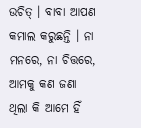ଉଚିତ୍ । ବାବା ଆପଣ କମାଲ କରୁଛନ୍ତି । ନା ମନରେ, ନା ଚିତ୍ତରେ, ଆମକୁ କଣ ଜଣା
ଥିଲା କି ଆମେ ହିଁ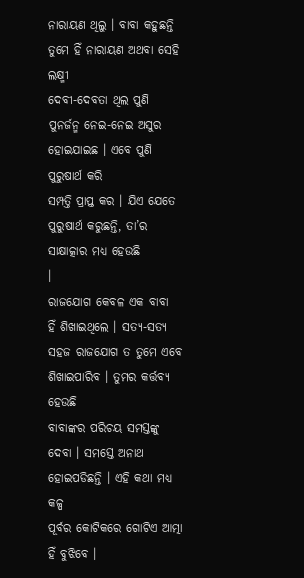ନାରାୟଣ ଥିଲୁ । ବାବା କହୁଛନ୍ତି ତୁମେ ହିଁ ନାରାୟଣ ଅଥବା ସେହି ଲକ୍ଷ୍ମୀ
ଦେବୀ-ଦେବତା ଥିଲ ପୁଣି ପୁନର୍ଜନ୍ମ ନେଇ-ନେଇ ଅସୁର ହୋଇଯାଇଛ । ଏବେ ପୁଣି ପୁରୁଷାର୍ଥ କରି
ସମ୍ପତ୍ତି ପ୍ରାପ୍ତ କର । ଯିଏ ଯେତେ ପୁରୁଷାର୍ଥ କରୁଛନ୍ତି, ତା’ର ସାକ୍ଷାତ୍କାର ମଧ୍ୟ ହେଉଛି
।
ରାଜଯୋଗ କେବଳ ଏକ ବାବା
ହିଁ ଶିଖାଇଥିଲେ । ସତ୍ୟ-ସତ୍ୟ ସହଜ ରାଜଯୋଗ ତ ତୁମେ ଏବେ ଶିଖାଇପାରିବ । ତୁମର କର୍ତ୍ତବ୍ୟ ହେଉଛି
ବାବାଙ୍କର ପରିଚୟ ସମସ୍ତଙ୍କୁ ଦେବା । ସମସ୍ତେ ଅନାଥ ହୋଇପଡିଛନ୍ତି । ଏହି କଥା ମଧ୍ୟ କଳ୍ପ
ପୂର୍ବର କୋଟିକରେ ଗୋଟିଏ ଆତ୍ମା ହିଁ ବୁଝିବେ ।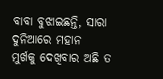ବାବା ବୁଝାଇଛନ୍ତି, ସାରା ଦୁନିଆରେ ମହାନ
ମୁର୍ଖକୁ ଦେଖିବାର ଅଛି ତ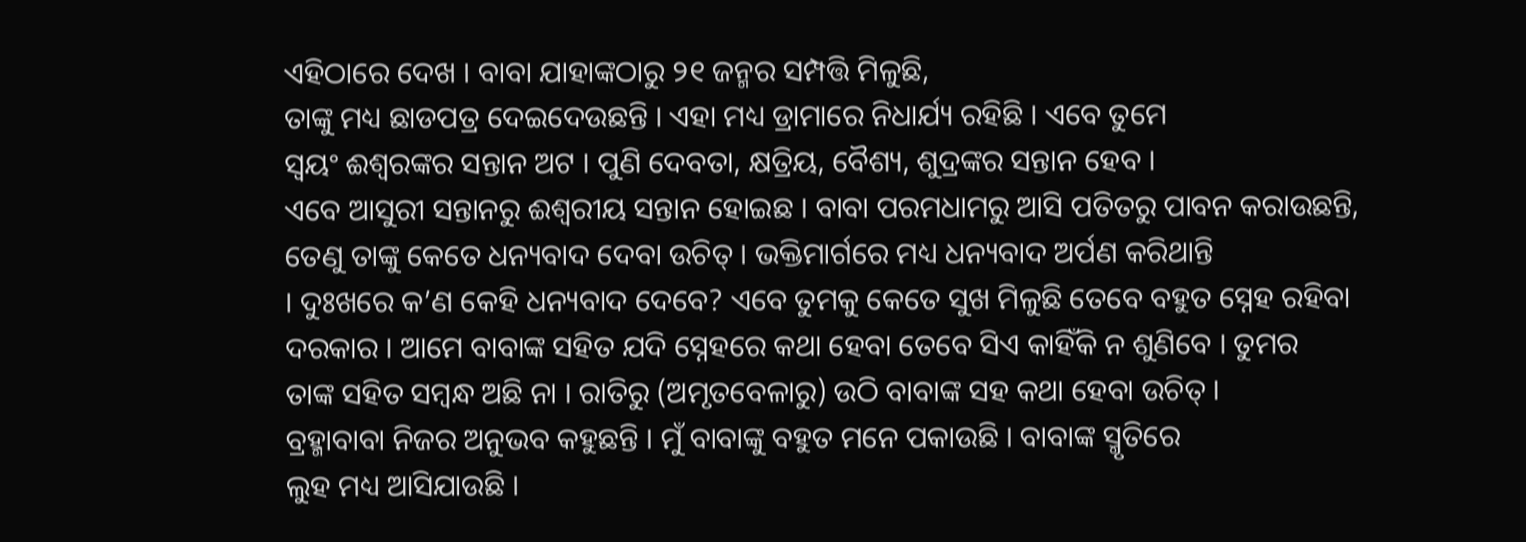ଏହିଠାରେ ଦେଖ । ବାବା ଯାହାଙ୍କଠାରୁ ୨୧ ଜନ୍ମର ସମ୍ପତ୍ତି ମିଳୁଛି,
ତାଙ୍କୁ ମଧ୍ୟ ଛାଡପତ୍ର ଦେଇଦେଉଛନ୍ତି । ଏହା ମଧ୍ୟ ଡ୍ରାମାରେ ନିଧାର୍ଯ୍ୟ ରହିଛି । ଏବେ ତୁମେ
ସ୍ୱୟଂ ଈଶ୍ୱରଙ୍କର ସନ୍ତାନ ଅଟ । ପୁଣି ଦେବତା, କ୍ଷତ୍ରିୟ, ବୈଶ୍ୟ, ଶୁଦ୍ରଙ୍କର ସନ୍ତାନ ହେବ ।
ଏବେ ଆସୁରୀ ସନ୍ତାନରୁ ଈଶ୍ୱରୀୟ ସନ୍ତାନ ହୋଇଛ । ବାବା ପରମଧାମରୁ ଆସି ପତିତରୁ ପାବନ କରାଉଛନ୍ତି,
ତେଣୁ ତାଙ୍କୁ କେତେ ଧନ୍ୟବାଦ ଦେବା ଉଚିତ୍ । ଭକ୍ତିମାର୍ଗରେ ମଧ୍ୟ ଧନ୍ୟବାଦ ଅର୍ପଣ କରିଥାନ୍ତି
। ଦୁଃଖରେ କ’ଣ କେହି ଧନ୍ୟବାଦ ଦେବେ? ଏବେ ତୁମକୁ କେତେ ସୁଖ ମିଳୁଛି ତେବେ ବହୁତ ସ୍ନେହ ରହିବା
ଦରକାର । ଆମେ ବାବାଙ୍କ ସହିତ ଯଦି ସ୍ନେହରେ କଥା ହେବା ତେବେ ସିଏ କାହିଁକି ନ ଶୁଣିବେ । ତୁମର
ତାଙ୍କ ସହିତ ସମ୍ବନ୍ଧ ଅଛି ନା । ରାତିରୁ (ଅମୃତବେଳାରୁ) ଉଠି ବାବାଙ୍କ ସହ କଥା ହେବା ଉଚିତ୍ ।
ବ୍ରହ୍ମାବାବା ନିଜର ଅନୁଭବ କହୁଛନ୍ତି । ମୁଁ ବାବାଙ୍କୁ ବହୁତ ମନେ ପକାଉଛି । ବାବାଙ୍କ ସ୍ମୃତିରେ
ଲୁହ ମଧ୍ୟ ଆସିଯାଉଛି ।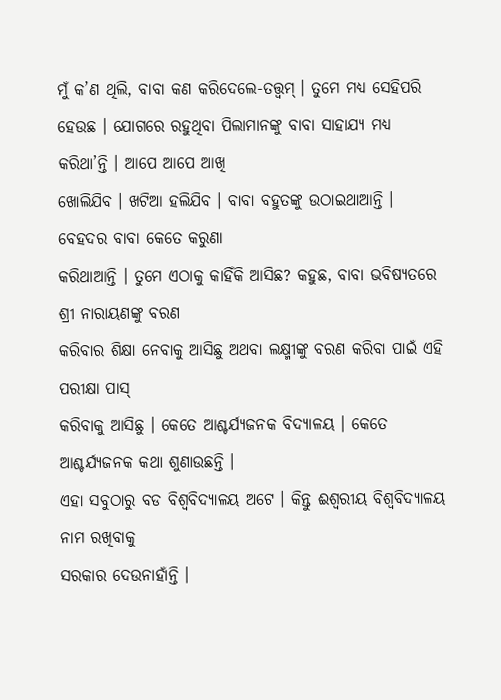ମୁଁ କ’ଣ ଥିଲି, ବାବା କଣ କରିଦେଲେ-ତତ୍ତ୍ୱମ୍ । ତୁମେ ମଧ୍ୟ ସେହିପରି
ହେଉଛ । ଯୋଗରେ ରହୁଥିବା ପିଲାମାନଙ୍କୁ ବାବା ସାହାଯ୍ୟ ମଧ୍ୟ କରିଥା’ନ୍ତି । ଆପେ ଆପେ ଆଖି
ଖୋଲିଯିବ । ଖଟିଆ ହଲିଯିବ । ବାବା ବହୁତଙ୍କୁ ଉଠାଇଥାଆନ୍ତି । ବେହଦର ବାବା କେତେ କରୁଣା
କରିଥାଆନ୍ତି । ତୁମେ ଏଠାକୁ କାହିଁକି ଆସିଛ? କହୁଛ, ବାବା ଭବିଷ୍ୟତରେ ଶ୍ରୀ ନାରାୟଣଙ୍କୁ ବରଣ
କରିବାର ଶିକ୍ଷା ନେବାକୁ ଆସିଛୁ ଅଥବା ଲକ୍ଷ୍ମୀଙ୍କୁ ବରଣ କରିବା ପାଇଁ ଏହି ପରୀକ୍ଷା ପାସ୍
କରିବାକୁ ଆସିଛୁ । କେତେ ଆଶ୍ଚର୍ଯ୍ୟଜନକ ବିଦ୍ୟାଳୟ । କେତେ ଆଶ୍ଚର୍ଯ୍ୟଜନକ କଥା ଶୁଣାଉଛନ୍ତି ।
ଏହା ସବୁଠାରୁ ବଡ ବିଶ୍ୱବିଦ୍ୟାଳୟ ଅଟେ । କିନ୍ତୁ ଈଶ୍ୱରୀୟ ବିଶ୍ୱବିଦ୍ୟାଳୟ ନାମ ରଖିବାକୁ
ସରକାର ଦେଉନାହାଁନ୍ତି ।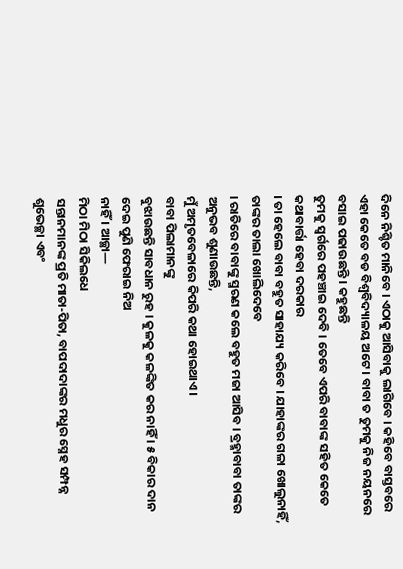ଦିନେ ନିଶ୍ଚିତ ମାନିବେ । ଏଠାକୁ ଆସିବାକୁ ଲାଗିବେ । କହିବେ ବାସ୍ତବରେ
ଏହା କେତେ ବଡ ବିଶ୍ୱବିଦ୍ୟାଳୟ ଅଟେ । ବାବା ତ ତୁମକୁ ନିଜ ନୟନରେ ବସାଇ ପଢାଉଛନ୍ତି । କହୁଛନ୍ତି
ତୁମକୁ ସ୍ୱର୍ଗରେ ପହଞ୍ଚାଇ ଦେବି । ତେବେ ଏପରି ବାବାଙ୍କ ସହିତ କେତେ କଥାବାର୍ତ୍ତା ହେବା ଦରକାର
। ତା ହେଲେ ବାବା ବହୁତ ସାହାଯ୍ୟ କରିବେ । ଯାହାଙ୍କର ଗଳା ଖୋଲୁନାହିଁ, ତାଙ୍କର ତାଲା ଖୋଲିଦେବେ
। ରାତିରେ ବାବାଙ୍କୁ ସ୍ମରଣ କଲେ ବହୁତ ମଜା ଆସିବ । ବ୍ରହ୍ମାବାବା ତାଙ୍କର ଅନୁଭବ ଶୁଣାଉଛନ୍ତି,
ମୁଁ ଅମୃତବେଳାରେ କିପରି କଥା ହୋଇଥାଏ ।
ବାବା ପିଲାମାନଙ୍କୁ
ବୁଝାଉଛନ୍ତି ସାବଧାନ ରୁହ । କୁଳକୁ କଳଙ୍କିତ କର ନାହିଁ । ୫ ବିକାର ଦାନ ଦେଇ ପୁଣି ଫେରାଇ ନିଅ
ନାହିଁ । ଆଚ୍ଛା—
ମିଠା ମିଠା ସିକିଲଧେ
ସନ୍ତାନମାନଙ୍କ ପ୍ରତି ମାତା-ପିତା, ବାପଦାଦାଙ୍କର ମଧୁର ସ୍ନେହ ସମ୍ପନ୍ନ ଶୁଭେଚ୍ଛା ଏବଂ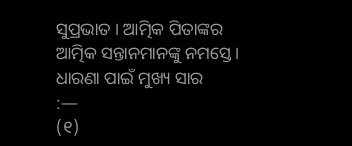ସୁପ୍ରଭାତ । ଆତ୍ମିକ ପିତାଙ୍କର ଆତ୍ମିକ ସନ୍ତାନମାନଙ୍କୁ ନମସ୍ତେ ।
ଧାରଣା ପାଇଁ ମୁଖ୍ୟ ସାର
:—
(୧)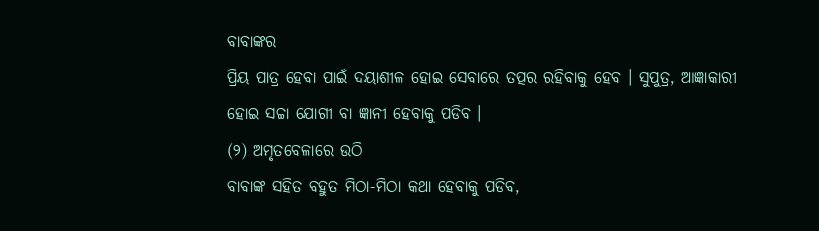ବାବାଙ୍କର
ପ୍ରିୟ ପାତ୍ର ହେବା ପାଇଁ ଦୟାଶୀଳ ହୋଇ ସେବାରେ ତତ୍ପର ରହିବାକୁ ହେବ । ସୁପୁତ୍ର, ଆଜ୍ଞାକାରୀ
ହୋଇ ସଚ୍ଚା ଯୋଗୀ ବା ଜ୍ଞାନୀ ହେବାକୁ ପଡିବ ।
(୨) ଅମୃତବେଳାରେ ଉଠି
ବାବାଙ୍କ ସହିତ ବହୁତ ମିଠା-ମିଠା କଥା ହେବାକୁ ପଡିବ,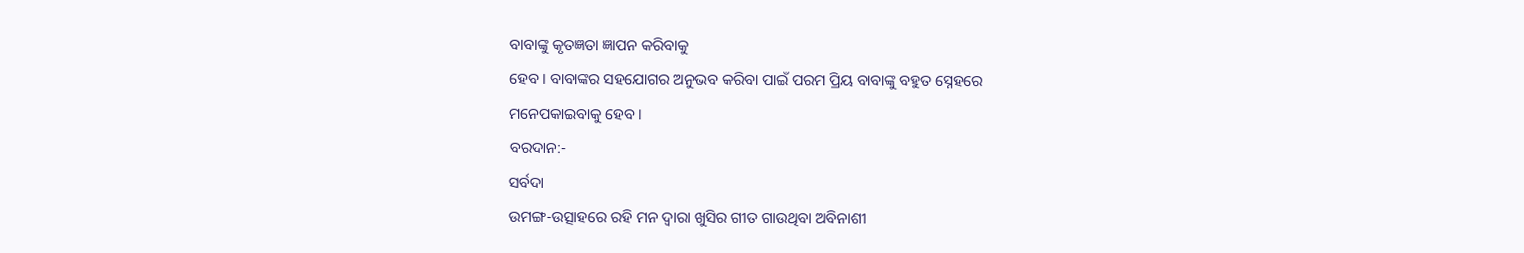ବାବାଙ୍କୁ କୃତଜ୍ଞତା ଜ୍ଞାପନ କରିବାକୁ
ହେବ । ବାବାଙ୍କର ସହଯୋଗର ଅନୁଭବ କରିବା ପାଇଁ ପରମ ପ୍ରିୟ ବାବାଙ୍କୁ ବହୁତ ସ୍ନେହରେ
ମନେପକାଇବାକୁ ହେବ ।
ବରଦାନ:-
ସର୍ବଦା
ଉମଙ୍ଗ-ଉତ୍ସାହରେ ରହି ମନ ଦ୍ୱାରା ଖୁସିର ଗୀତ ଗାଉଥିବା ଅବିନାଶୀ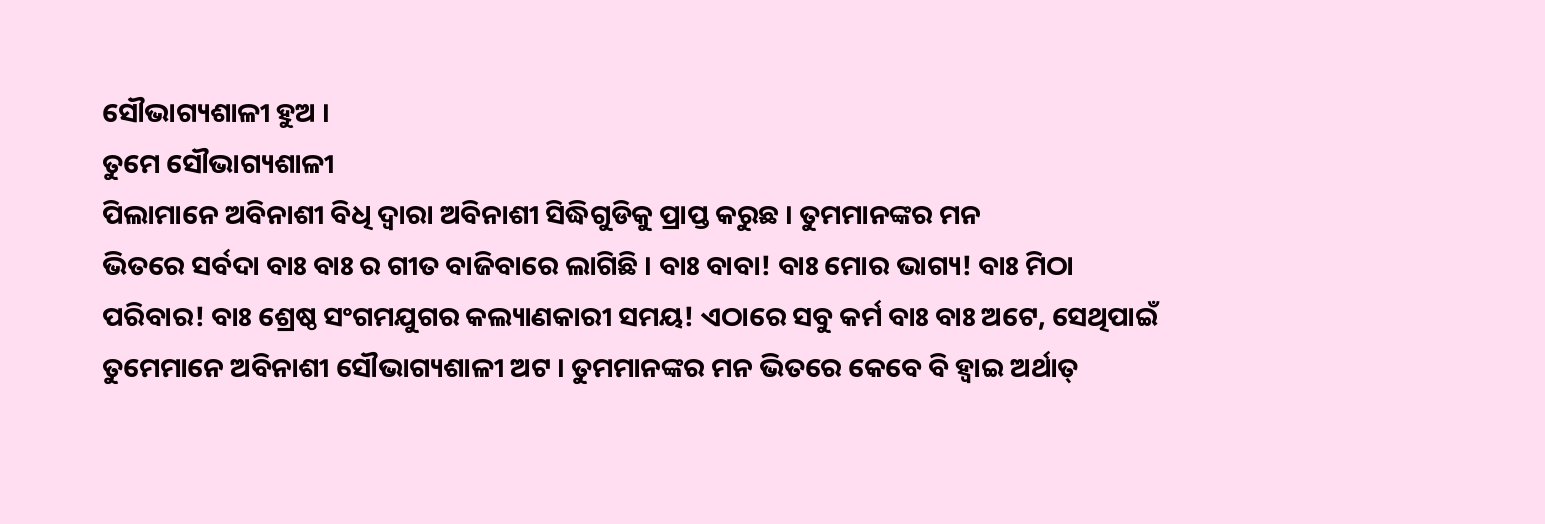ସୌଭାଗ୍ୟଶାଳୀ ହୁଅ ।
ତୁମେ ସୌଭାଗ୍ୟଶାଳୀ
ପିଲାମାନେ ଅବିନାଶୀ ବିଧି ଦ୍ୱାରା ଅବିନାଶୀ ସିଦ୍ଧିଗୁଡିକୁ ପ୍ରାପ୍ତ କରୁଛ । ତୁମମାନଙ୍କର ମନ
ଭିତରେ ସର୍ବଦା ବାଃ ବାଃ ର ଗୀତ ବାଜିବାରେ ଲାଗିଛି । ବାଃ ବାବା! ବାଃ ମୋର ଭାଗ୍ୟ! ବାଃ ମିଠା
ପରିବାର! ବାଃ ଶ୍ରେଷ୍ଠ ସଂଗମଯୁଗର କଲ୍ୟାଣକାରୀ ସମୟ! ଏଠାରେ ସବୁ କର୍ମ ବାଃ ବାଃ ଅଟେ, ସେଥିପାଇଁ
ତୁମେମାନେ ଅବିନାଶୀ ସୌଭାଗ୍ୟଶାଳୀ ଅଟ । ତୁମମାନଙ୍କର ମନ ଭିତରେ କେବେ ବି ହ୍ୱାଇ ଅର୍ଥାତ୍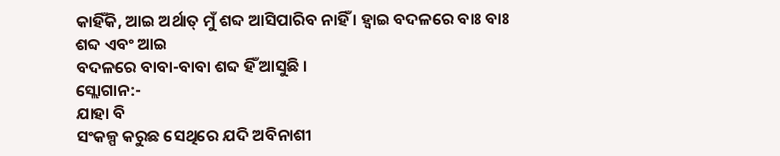କାହିଁକି, ଆଇ ଅର୍ଥାତ୍ ମୁଁ ଶବ୍ଦ ଆସିପାରିବ ନାହିଁ । ହ୍ୱାଇ ବଦଳରେ ବାଃ ବାଃ ଶବ୍ଦ ଏବଂ ଆଇ
ବଦଳରେ ବାବା-ବାବା ଶବ୍ଦ ହିଁ ଆସୁଛି ।
ସ୍ଲୋଗାନ:-
ଯାହା ବି
ସଂକଳ୍ପ କରୁଛ ସେଥିରେ ଯଦି ଅବିନାଶୀ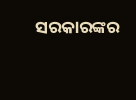ସରକାରଙ୍କର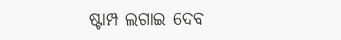ଷ୍ଟାମ୍ପ ଲଗାଇ ଦେବ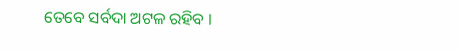ତେବେ ସର୍ବଦା ଅଟଳ ରହିବ ।